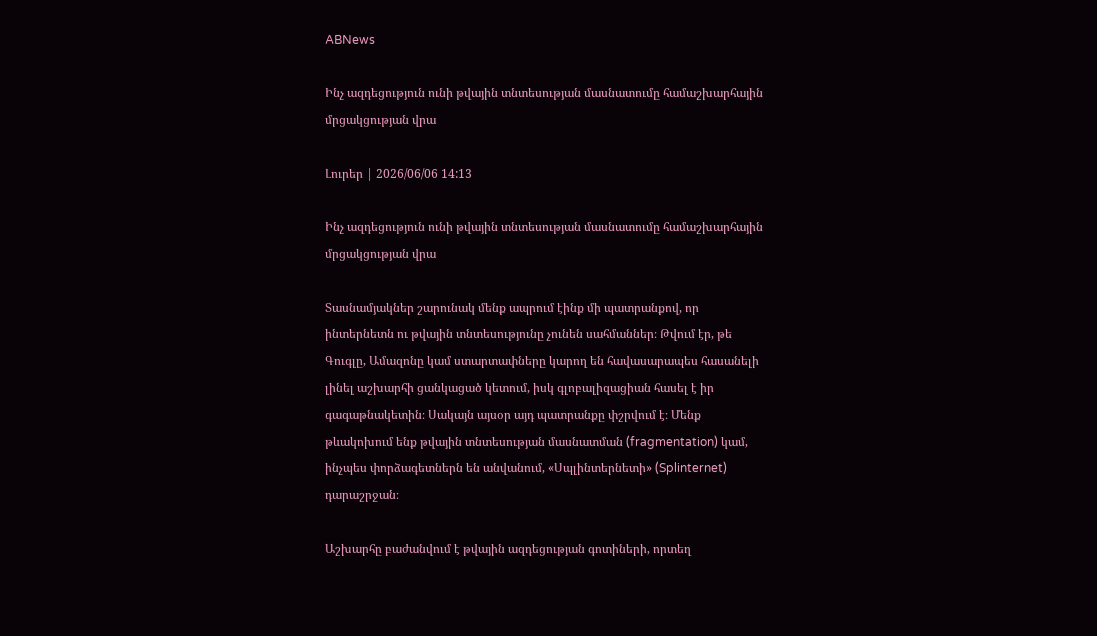ABNews

Ինչ ազդեցություն ունի թվային տնտեսության մասնատումը համաշխարհային մրցակցության վրա

Լուրեր | 2026/06/06 14:13

Ինչ ազդեցություն ունի թվային տնտեսության մասնատումը համաշխարհային մրցակցության վրա

Տասնամյակներ շարունակ մենք ապրում էինք մի պատրանքով, որ ինտերնետն ու թվային տնտեսությունը չունեն սահմաններ։ Թվում էր, թե Գուգլը, Ամազոնը կամ ստարտափները կարող են հավասարապես հասանելի լինել աշխարհի ցանկացած կետում, իսկ գլոբալիզացիան հասել է իր գագաթնակետին։ Սակայն այսօր այդ պատրանքը փշրվում է։ Մենք թևակոխում ենք թվային տնտեսության մասնատման (fragmentation) կամ, ինչպես փորձագետներն են անվանում, «Սպլինտերնետի» (Splinternet) դարաշրջան։

Աշխարհը բաժանվում է թվային ազդեցության գոտիների, որտեղ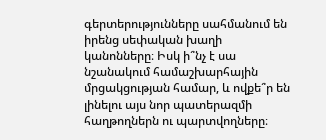գերտերությունները սահմանում են իրենց սեփական խաղի կանոնները։ Իսկ ի՞նչ է սա նշանակում համաշխարհային մրցակցության համար, և ովքե՞ր են լինելու այս նոր պատերազմի հաղթողներն ու պարտվողները։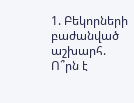1. Բեկորների բաժանված աշխարհ. Ո՞րն է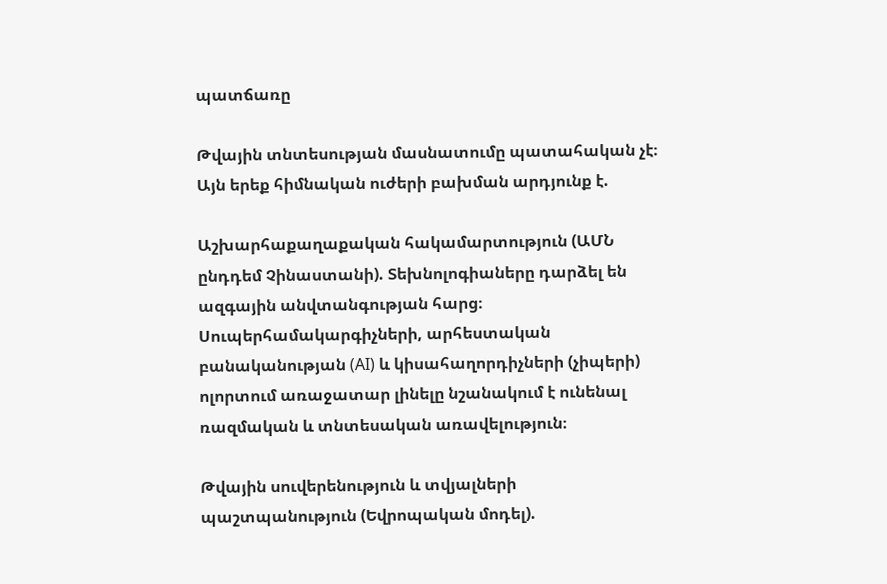պատճառը

Թվային տնտեսության մասնատումը պատահական չէ։ Այն երեք հիմնական ուժերի բախման արդյունք է.

Աշխարհաքաղաքական հակամարտություն (ԱՄՆ ընդդեմ Չինաստանի). Տեխնոլոգիաները դարձել են ազգային անվտանգության հարց։ Սուպերհամակարգիչների, արհեստական բանականության (AI) և կիսահաղորդիչների (չիպերի) ոլորտում առաջատար լինելը նշանակում է ունենալ ռազմական և տնտեսական առավելություն։

Թվային սուվերենություն և տվյալների պաշտպանություն (Եվրոպական մոդել).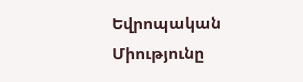Եվրոպական Միությունը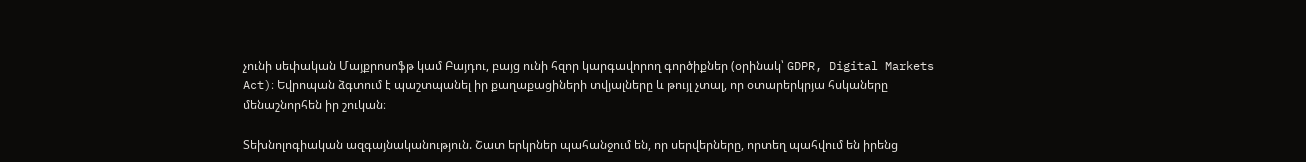չունի սեփական Մայքրոսոֆթ կամ Բայդու, բայց ունի հզոր կարգավորող գործիքներ (օրինակ՝ GDPR, Digital Markets Act)։ Եվրոպան ձգտում է պաշտպանել իր քաղաքացիների տվյալները և թույլ չտալ, որ օտարերկրյա հսկաները մենաշնորհեն իր շուկան։

Տեխնոլոգիական ազգայնականություն. Շատ երկրներ պահանջում են, որ սերվերները, որտեղ պահվում են իրենց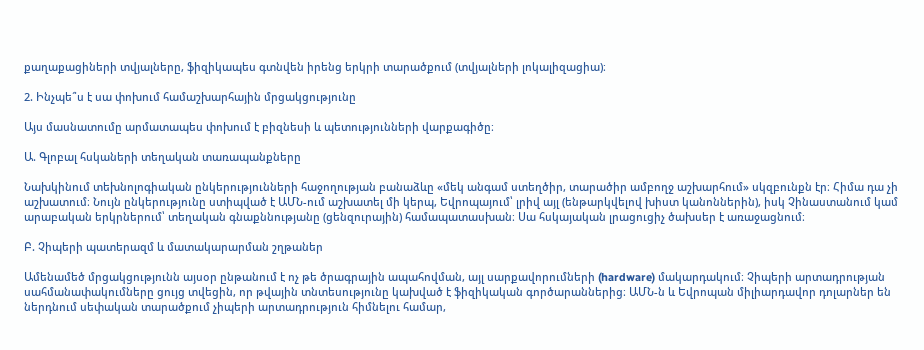քաղաքացիների տվյալները, ֆիզիկապես գտնվեն իրենց երկրի տարածքում (տվյալների լոկալիզացիա)։

2. Ինչպե՞ս է սա փոխում համաշխարհային մրցակցությունը

Այս մասնատումը արմատապես փոխում է բիզնեսի և պետությունների վարքագիծը։

Ա. Գլոբալ հսկաների տեղական տառապանքները

Նախկինում տեխնոլոգիական ընկերությունների հաջողության բանաձևը «մեկ անգամ ստեղծիր, տարածիր ամբողջ աշխարհում» սկզբունքն էր։ Հիմա դա չի աշխատում։ Նույն ընկերությունը ստիպված է ԱՄՆ-ում աշխատել մի կերպ, Եվրոպայում՝ լրիվ այլ (ենթարկվելով խիստ կանոններին), իսկ Չինաստանում կամ արաբական երկրներում՝ տեղական գնաքննությանը (ցենզուրային) համապատասխան։ Սա հսկայական լրացուցիչ ծախսեր է առաջացնում։

Բ. Չիպերի պատերազմ և մատակարարման շղթաներ

Ամենամեծ մրցակցությունն այսօր ընթանում է ոչ թե ծրագրային ապահովման, այլ սարքավորումների (hardware) մակարդակում։ Չիպերի արտադրության սահմանափակումները ցույց տվեցին, որ թվային տնտեսությունը կախված է ֆիզիկական գործարաններից։ ԱՄՆ-ն և Եվրոպան միլիարդավոր դոլարներ են ներդնում սեփական տարածքում չիպերի արտադրություն հիմնելու համար,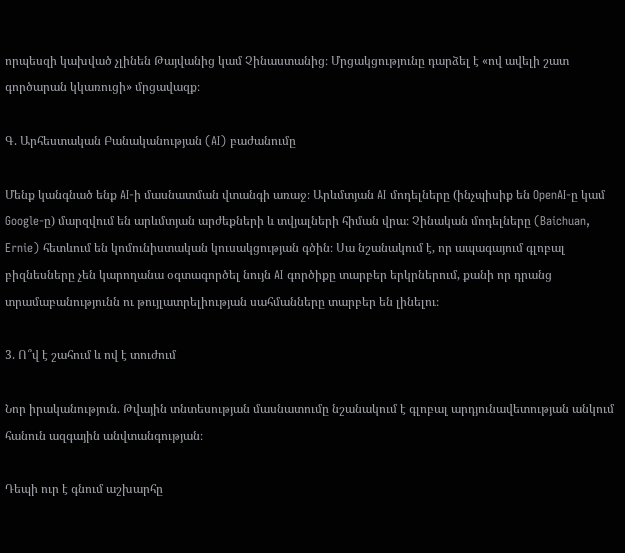որպեսզի կախված չլինեն Թայվանից կամ Չինաստանից։ Մրցակցությունը դարձել է «ով ավելի շատ գործարան կկառուցի» մրցավազք։

Գ. Արհեստական Բանականության (AI) բաժանումը

Մենք կանգնած ենք AI-ի մասնատման վտանգի առաջ։ Արևմտյան AI մոդելները (ինչպիսիք են OpenAI-ը կամ Google-ը) մարզվում են արևմտյան արժեքների և տվյալների հիման վրա։ Չինական մոդելները (Baichuan, Ernie) հետևում են կոմունիստական կուսակցության գծին։ Սա նշանակում է, որ ապագայում գլոբալ բիզնեսները չեն կարողանա օգտագործել նույն AI գործիքը տարբեր երկրներում, քանի որ դրանց տրամաբանությունն ու թույլատրելիության սահմանները տարբեր են լինելու։

3. Ո՞վ է շահում և ով է տուժում

Նոր իրականություն. Թվային տնտեսության մասնատումը նշանակում է գլոբալ արդյունավետության անկում հանուն ազգային անվտանգության։

Դեպի ուր է գնում աշխարհը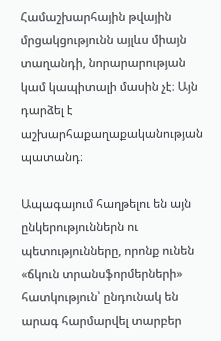Համաշխարհային թվային մրցակցությունն այլևս միայն տաղանդի, նորարարության կամ կապիտալի մասին չէ։ Այն դարձել է աշխարհաքաղաքականության պատանդ։

Ապագայում հաղթելու են այն ընկերություններն ու պետությունները, որոնք ունեն «ճկուն տրանսֆորմերների» հատկություն՝ ընդունակ են արագ հարմարվել տարբեր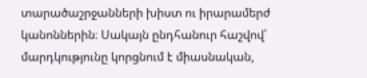տարածաշրջանների խիստ ու իրարամերժ կանոններին։ Սակայն ընդհանուր հաշվով՝ մարդկությունը կորցնում է միասնական,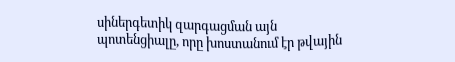սիներգետիկ զարգացման այն պոտենցիալը, որը խոստանում էր թվային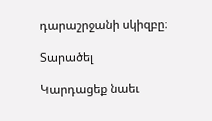դարաշրջանի սկիզբը։

Տարածել

Կարդացեք նաեւ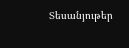Տեսանյութեր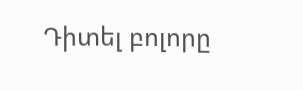Դիտել բոլորը